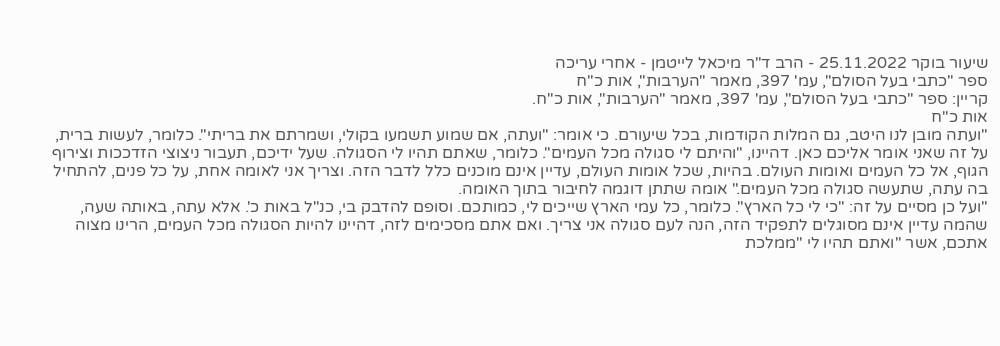שיעור בוקר 25.11.2022 - הרב ד"ר מיכאל לייטמן - אחרי עריכה
ספר "כתבי בעל הסולם", עמ' 397, מאמר "הערבות", אות כ"ח
קריין: ספר "כתבי בעל הסולם", עמ' 397, מאמר "הערבות", אות כ"ח.
אות כ"ח
"ועתה מובן לנו היטב, גם המלות הקודמות, בכל שיעורם. כי אומר: "ועתה, אם שמוע תשמעו בקולי, ושמרתם את בריתי". כלומר, לעשות ברית, על זה שאני אומר אליכם כאן. דהיינו, "והיתם לי סגולה מכל העמים". כלומר, שאתם תהיו לי הסגולה. שעל ידיכם, תעבור ניצוצי הזדככות וצירוף הגוף, אל כל העמים ואומות העולם. בהיות, שכל אומות העולם, עדיין אינם מוכנים כלל לדבר הזה. וצריך אני לאומה אחת, על כל פנים, להתחיל בה עתה, שתעשה סגולה מכל העמים." אומה שתתן דוגמה לחיבור בתוך האומה.
"ועל כן מסיים על זה: "כי לי כל הארץ". כלומר, כל עמי הארץ שייכים לי, כמותכם. וסופם להדבק בי, כנ"ל באות כ'. אלא עתה, באותה שעה, שהמה עדיין אינם מסוגלים לתפקיד הזה, הנה לעם סגולה אני צריך. ואם אתם מסכימים לזה, דהיינו להיות הסגולה מכל העמים, הרינו מצוה אתכם, אשר "ואתם תהיו לי "ממלכת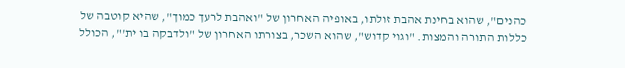כהנים", שהוא בחינת אהבת זולתו, באופיה האחרון של "ואהבת לרעך כמוך", שהיא קוטבה של כללות התורה והמצות. "וגוי קדוש", שהוא השכר, בצורתו האחרון של "ולדבקה בו ית'", הכולל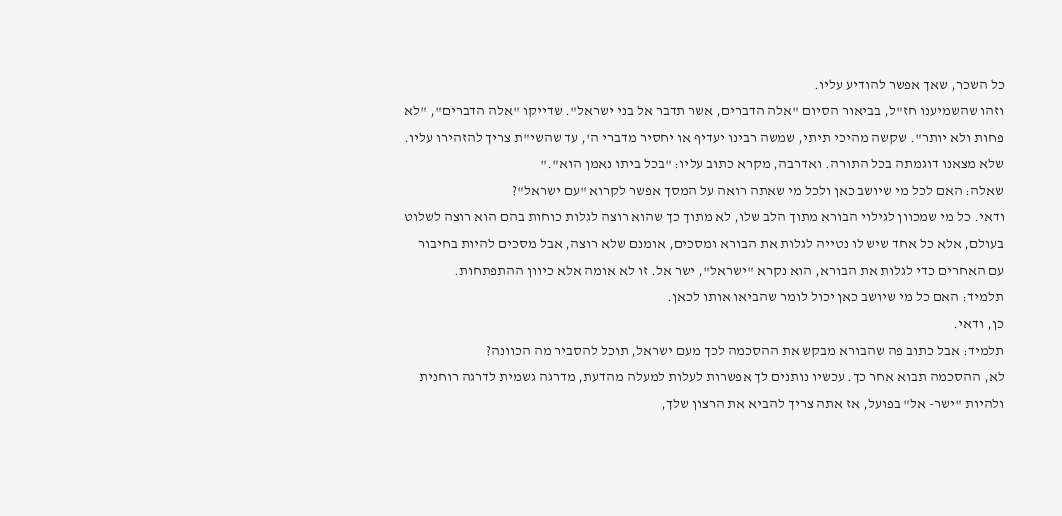כל השכר, שאך אפשר להודיע עליו.
וזהו שהשמיענו חז"ל, בביאור הסיום "אלה הדברים, אשר תדבר אל בני ישראל". שדייקו "אלה הדברים", "לא פחות ולא יותר". שקשה מהיכי תיתי, שמשה רבינו יעדיף או יחסיר מדברי ה', עד שהשי"ת צריך להזהירו עליו. שלא מצאנו דוגמתה בכל התורה. ואדרבה, מקרא כתוב עליו: "בכל ביתו נאמן הוא"."
שאלה: האם לכל מי שיושב כאן ולכל מי שאתה רואה על המסך אפשר לקרוא "עם ישראל"?
ודאי. כל מי שמכוון לגילוי הבורא מתוך הלב שלו, לא מתוך כך שהוא רוצה לגלות כוחות בהם הוא רוצה לשלוט בעולם, אלא כל אחד שיש לו נטייה לגלות את הבורא ומסכים, אומנם שלא רוצה, אבל מסכים להיות בחיבור עם האחרים כדי לגלות את הבורא, הוא נקרא "ישראל", ישר אל. זו לא אומה אלא כיוון ההתפתחות.
תלמיד: האם כל מי שיושב כאן יכול לומר שהביאו אותו לכאן.
כן, ודאי.
תלמיד: אבל כתוב פה שהבורא מבקש את ההסכמה לכך מעם ישראל, תוכל להסביר מה הכוונה?
לא, ההסכמה תבוא אחר כך. עכשיו נותנים לך אפשרות לעלות למעלה מהדעת, מדרגה גשמית לדרגה רוחנית ולהיות "ישר- אל" בפועל, אז אתה צריך להביא את הרצון שלך,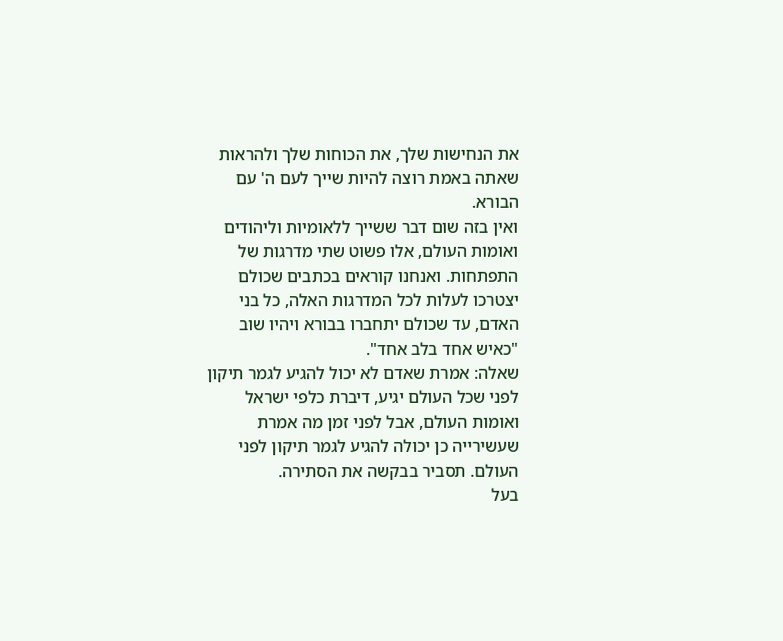את הנחישות שלך, את הכוחות שלך ולהראות שאתה באמת רוצה להיות שייך לעם ה' עם הבורא.
ואין בזה שום דבר ששייך ללאומיות וליהודים ואומות העולם, אלו פשוט שתי מדרגות של התפתחות. ואנחנו קוראים בכתבים שכולם יצטרכו לעלות לכל המדרגות האלה, כל בני האדם, עד שכולם יתחברו בבורא ויהיו שוב "כאיש אחד בלב אחד".
שאלה: אמרת שאדם לא יכול להגיע לגמר תיקון לפני שכל העולם יגיע, דיברת כלפי ישראל ואומות העולם, אבל לפני זמן מה אמרת שעשירייה כן יכולה להגיע לגמר תיקון לפני העולם. תסביר בבקשה את הסתירה.
בעל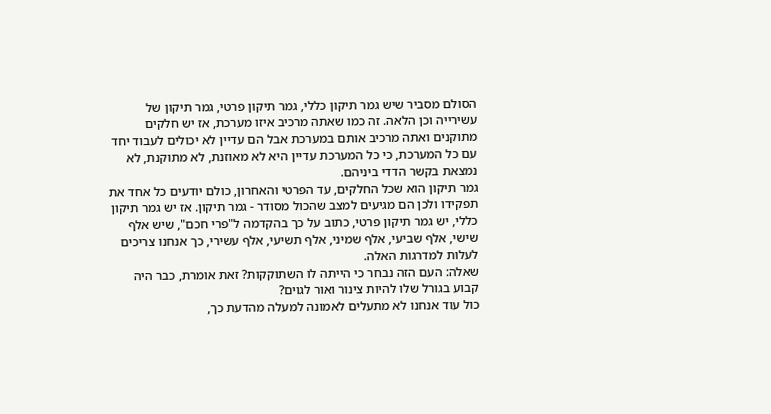הסולם מסביר שיש גמר תיקון כללי, גמר תיקון פרטי, גמר תיקון של עשירייה וכן הלאה. זה כמו שאתה מרכיב איזו מערכת, אז יש חלקים מתוקנים ואתה מרכיב אותם במערכת אבל הם עדיין לא יכולים לעבוד יחד עם כל המערכת, כי כל המערכת עדיין היא לא מאוזנת, לא מתוקנת, לא נמצאת בקשר הדדי ביניהם.
גמר תיקון הוא שכל החלקים, עד הפרטי והאחרון, כולם יודעים כל אחד את תפקידו ולכן הם מגיעים למצב שהכול מסודר - גמר תיקון. אז יש גמר תיקון כללי, יש גמר תיקון פרטי, כתוב על כך בהקדמה ל"פרי חכם", שיש אלף שישי, אלף שביעי, אלף שמיני, אלף תשיעי, אלף עשירי, כך אנחנו צריכים לעלות למדרגות האלה.
שאלה: העם הזה נבחר כי הייתה לו השתוקקות? זאת אומרת, כבר היה קבוע בגורל שלו להיות צינור ואור לגוים?
כול עוד אנחנו לא מתעלים לאמונה למעלה מהדעת כך,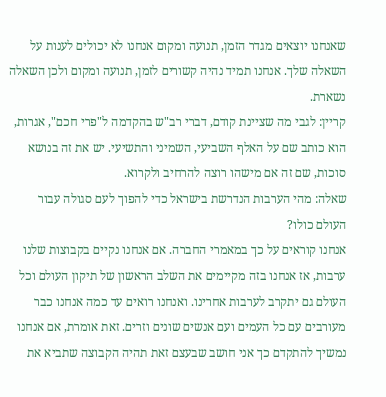שאנחנו יוצאים מגדר הזמן, תנועה ומקום אנחנו לא יכולים לענות על השאלה שלך. אנחנו תמיד נהיה קשורים לזמן, תנועה ומקום ולכן השאלה נשארת.
קריין: לגבי מה שציינת קודם, דברי רב"ש בהקדמה ל"פרי חכם", אגרות, הוא כותב שם על האלף השביעי, השמיני והתשיעי. יש את זה בנושא סוכות, שם זה אם מישהו רוצה להרחיב ולקרוא.
שאלה: מהי הערבות הנדרשת בישראל כדי להפוך לעם סגולה עבור העולם כולו?
אנחנו קוראים על כך במאמרי החברה. אם אנחנו נקיים בקבוצות שלנו ערבות, אז אנחנו בזה מקיימים את השלב הראשון של תיקון העולם וכל העולם גם יתקרב לערבות אחרינו. ואנחנו רואים עד כמה אנחנו כבר מעורבים עם כל העמים ועם אנשים שונים וזרים. זאת אומרת, אם אנחנו נמשיך להתקדם כך אני חושב שבעצם זאת תהיה הקבוצה שתביא את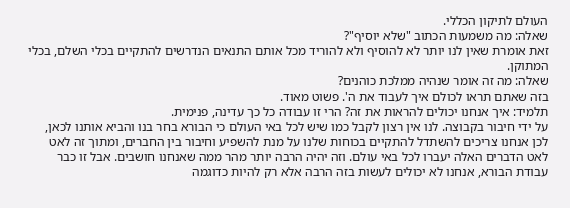העולם לתיקון הכללי.
שאלה: מה משמעות הכתוב "שלא יוסיף"?
זאת אומרת שאין לנו יותר לא להוסיף ולא להוריד מכל אותם התנאים הנדרשים להתקיים בכלי השלם, בכלי המתוקן.
שאלה: מה זה אומר שנהיה ממלכת כוהנים?
בזה שאתם תראו לכולם איך לעבוד את ה'. פשוט מאוד.
תלמיד: איך אנחנו יכולים להראות את זה? הרי זו עבודה כל כך עדינה, פנימית.
על ידי חיבור בקבוצה. לנו אין רצון לקבל כמו שיש לכל באי העולם כי הבורא בחר בנו והביא אותנו לכאן, לכן אנחנו צריכים להשתדל להתקיים בכוחות שלנו על מנת להשפיע וחיבור בין החברים, ומתוך זה לאט לאט הדברים האלה יעברו לכל באי עולם. וזה יהיה הרבה יותר מהר ממה שאנחנו חושבים. אבל זו כבר עבודת הבורא, אנחנו לא יכולים לעשות בזה הרבה אלא רק להיות כדוגמה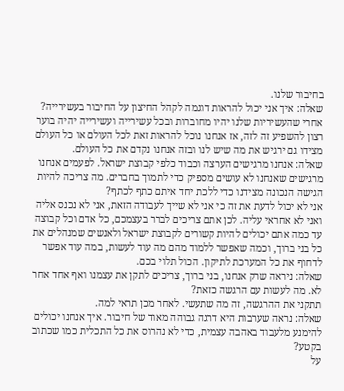בחיבור שלנו.
שאלה: איך אני יכול להראות דוגמה לקהל החיצון על החיבור בעשירייה?
אחרי שהעשיריות שלנו יהיו מחוברות ובכל עשירייה ועשירייה יהיה בוער רצון להשפיע זה לזה, אז אנחנו נוכל להראות זאת לכל העולם או כל העולם מצידו גם ירגיש את מה שיש לנו ובזה אנחנו נקדם את כל העולם.
שאלה: אנחנו מרגישים הערצה וכבוד כלפי קבוצת ישראל. לפעמים אנחנו מרגישים שאנחנו לא עושים מספיק כדי לתמוך בחברים. מה צריכה להיות הגישה הנכונה מצידנו כדי ללכת יחד איתם כתף לכתף?
אני לא יכול לדעת את זה כי אני לא שייך לעבודה הזאת, אני לא נכנס אליה ואני לא אחראי עליה. לכן אתם צריכים לברר בעצמכם, כל אדם וכל קבוצה עד כמה אתם יכולים להיות קשורים לקבוצת ישראל ולאנשים שמנהלים את כל בני ברוך, וכמה שאפשר ללמוד מהם מה עוד לעשות, במה עוד אפשר לדחוף את כל המערכת לתיקון. הכול תלוי בכם.
שאלה: ניראה שרק אנחנו, בני ברוך, צריכים לתקן את עצמנו ואף אחד אחר לא. מה לעשות עם הרגשה כזאת?
תתקני את ההרגשה, זה מה שתעשי. לאחר מכן תראי למה.
שאלה: נראה שערבות היא דרגה גבוהה מאוד של חיבור. איך אנחנו יכולים להימנע מלעבוד באהבה עצמית, כדי לא נהרוס את כל התכלית כמו שכתוב בקטע?
על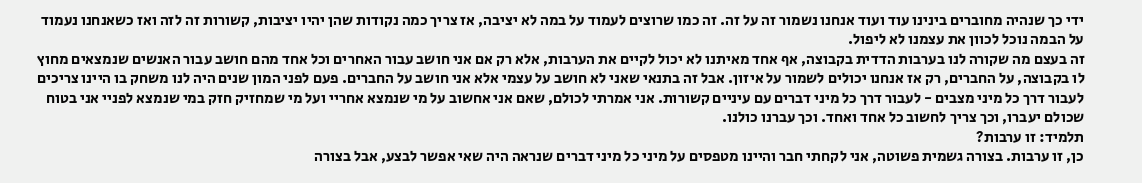ידי כך שנהיה מחוברים בינינו עוד ועוד אנחנו נשמור זה על זה. זה כמו שרוצים לעמוד על במה לא יציבה, אז צריך כמה נקודות שהן יהיו יציבות, קשורות זה לזה ואז כשאנחנו נעמוד על הבמה נוכל לכוון את עצמנו לא ליפול.
זה בעצם מה שקורה לנו בערבות הדדית בקבוצה, אף אחד מאיתנו לא יכול לקיים את הערבות, אלא רק אם אני חושב עבור האחרים וכל אחד מהם חושב עבור האנשים שנמצאים מחוץ לו בקבוצה, על החברים, רק אז אנחנו יכולים לשמור על איזון. אבל זה בתנאי שאני לא חושב על עצמי אלא אני חושב על החברים. פעם לפני המון שנים היה לנו משחק בו היינו צריכים לעבור דרך כל מיני מצבים - לעבור דרך כל מיני דברים עם עיניים קשורות. אני אמרתי לכולם, שאם אני אחשוב על מי שנמצא אחריי ועל מי שמחזיק חזק במי שנמצא לפניי אני בטוח שכולם יעברו, וכך צריך לחשוב כל אחד ואחד. וכך עברנו כולנו.
תלמיד: זו ערבות?
כן, זו ערבות. בצורה גשמית פשוטה, אני לקחתי חבר והיינו מטפסים על מיני כל מיני דברים שנראה היה שאי אפשר לבצע, אבל בצורה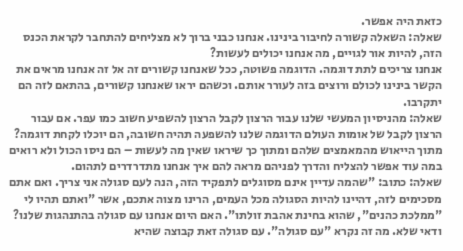כזאת היה אפשר.
שאלה: השאלה קשורה לחיבור בינינו. אנחנו כבני ברוך לא מצליחים להתחבר לקראת הכנס הזה, להיות אור לגויים, מה אנחנו יכולים לעשות?
אנחנו צריכים לתת דוגמה. הדוגמה פשוטה, ככל שאנחנו קשורים זה אל זה אנחנו מראים את הקשר בינינו לכולם ורוצים בזה לעורר אותם. וכשהם יראו שאנחנו קשורים, בהתאם לזה הם יתקרבו.
שאלה: מהניסיון המעשי שלנו עבור הרצון לקבל הרצון להשפיע חשוב כמו עפר. אם עבור הרצון לקבל של אומות העולם הדוגמה שלנו להשפעה תהיה חשובה, הם יוכלו לקחת דוגמה?
מתוך הייאוש מהמאמצים שלהם ומתוך כך שיראו שאין מה לעשות – הם ניסו הכול ולא רואים במה עוד אפשר להצליח והדרך לפניהם מראה להם איך אנחנו מתדרדרים לתהום.
שאלה: כתוב: "שהמה עדיין אינם מסוגלים לתפקיד הזה, הנה לעם סגולה אני צריך. ואם אתם מסכימים לזה, דהיינו להיות הסגולה מכל העמים, הרינו מצוה אתכם, אשר "ואתם תהיו לי "ממלכת כהנים", שהוא בחינת אהבת זולתו". האם היום אנחנו עם סגולה בהתנהגות שלנו?
ודאי שלא. מה זה נקרא "עם סגולה". עם סגולה זאת קבוצה שהיא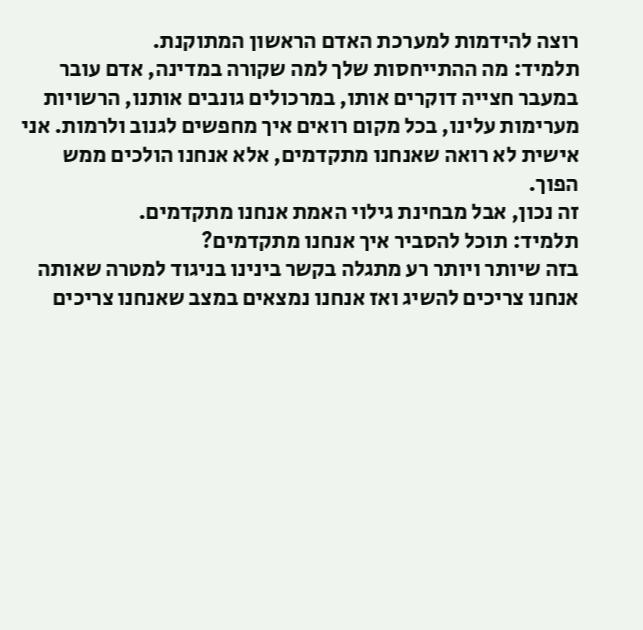רוצה להידמות למערכת האדם הראשון המתוקנת.
תלמיד: מה ההתייחסות שלך למה שקורה במדינה, אדם עובר במעבר חצייה דוקרים אותו, במרכולים גונבים אותנו, הרשויות מערימות עלינו, בכל מקום רואים איך מחפשים לגנוב ולרמות. אני אישית לא רואה שאנחנו מתקדמים, אלא אנחנו הולכים ממש הפוך.
זה נכון, אבל מבחינת גילוי האמת אנחנו מתקדמים.
תלמיד: תוכל להסביר איך אנחנו מתקדמים?
בזה שיותר ויותר רע מתגלה בקשר בינינו בניגוד למטרה שאותה אנחנו צריכים להשיג ואז אנחנו נמצאים במצב שאנחנו צריכים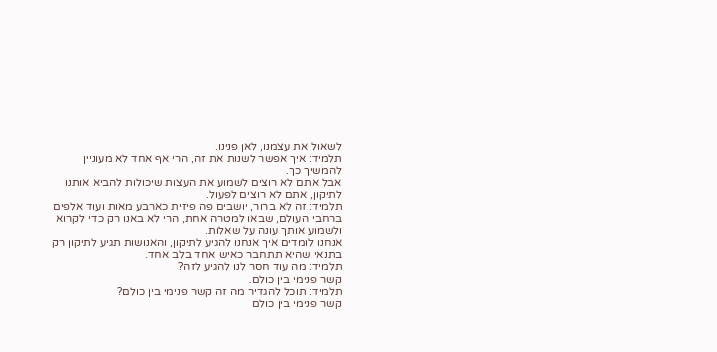לשאול את עצמנו, לאן פנינו.
תלמיד: איך אפשר לשנות את זה, הרי אף אחד לא מעוניין להמשיך כך.
אבל אתם לא רוצים לשמוע את העצות שיכולות להביא אותנו לתיקון, אתם לא רוצים לפעול.
תלמיד: זה לא ברור, יושבים פה פיזית כארבע מאות ועוד אלפים ברחבי העולם, שבאו למטרה אחת, הרי לא באנו רק כדי לקרוא ולשמוע אותך עונה על שאלות.
אנחנו לומדים איך אנחנו להגיע לתיקון, והאנושות תגיע לתיקון רק בתנאי שהיא תתחבר כאיש אחד בלב אחד.
תלמיד: מה עוד חסר לנו להגיע לזה?
קשר פנימי בין כולם.
תלמיד: תוכל להגדיר מה זה קשר פנימי בין כולם?
קשר פנימי בין כולם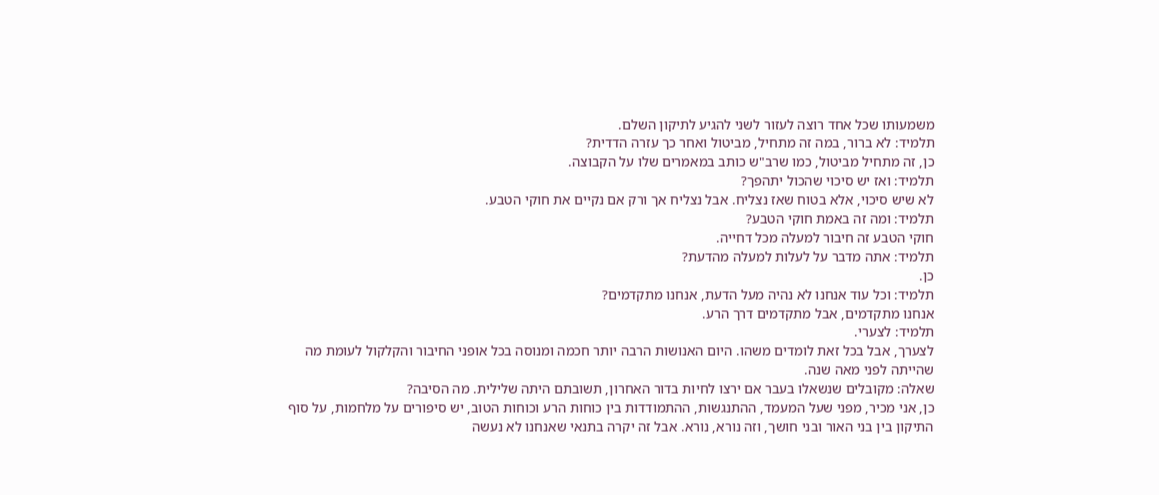משמעותו שכל אחד רוצה לעזור לשני להגיע לתיקון השלם.
תלמיד: לא ברור, במה זה מתחיל, מביטול ואחר כך עזרה הדדית?
כן, זה מתחיל מביטול, כמו שרב"ש כותב במאמרים שלו על הקבוצה.
תלמיד: ואז יש סיכוי שהכול יתהפך?
לא שיש סיכוי, אלא בטוח שאז נצליח. אבל נצליח אך ורק אם נקיים את חוקי הטבע.
תלמיד: ומה זה באמת חוקי הטבע?
חוקי הטבע זה חיבור למעלה מכל דחייה.
תלמיד: אתה מדבר על לעלות למעלה מהדעת?
כן.
תלמיד: וכל עוד אנחנו לא נהיה מעל הדעת, אנחנו מתקדמים?
אנחנו מתקדמים, אבל מתקדמים דרך הרע.
תלמיד: לצערי.
לצערך, אבל בכל זאת לומדים משהו. היום האנושות הרבה יותר חכמה ומנוסה בכל אופני החיבור והקלקול לעומת מה שהייתה לפני מאה שנה.
שאלה: מקובלים שנשאלו בעבר אם ירצו לחיות בדור האחרון, תשובתם היתה שלילית. מה הסיבה?
כן, אני מכיר, מפני שעל המעמד, ההתנגשות, ההתמודדות בין כוחות הרע וכוחות הטוב, יש סיפורים על מלחמות, על סוף התיקון בין בני האור ובני חושך, וזה נורא, נורא. אבל זה יקרה בתנאי שאנחנו לא נעשה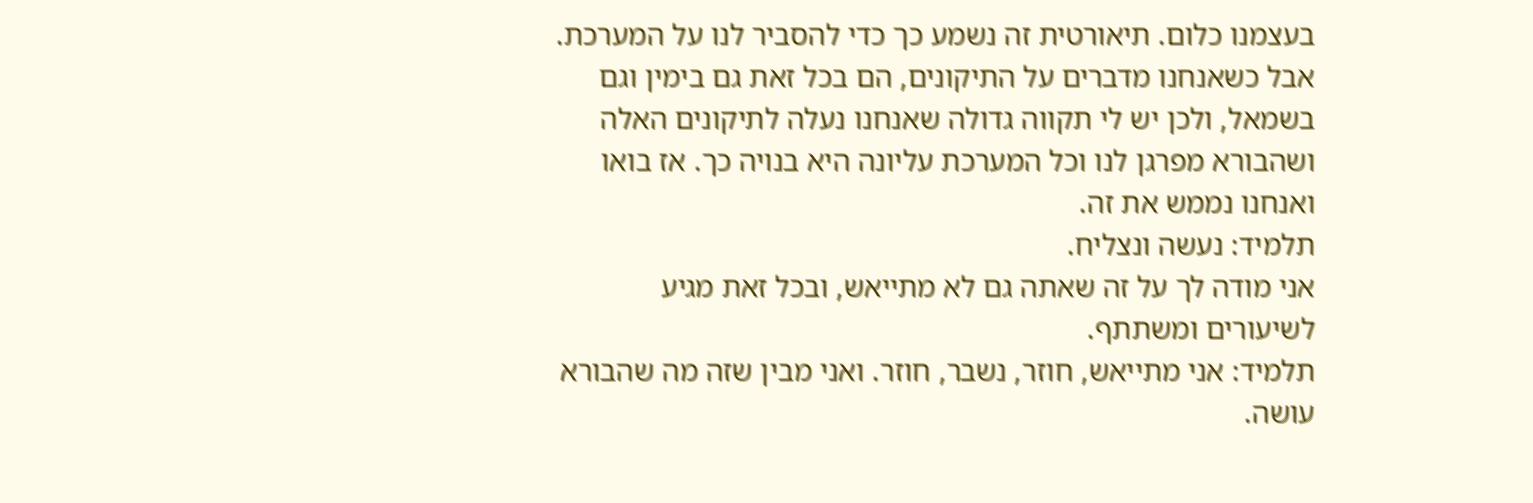בעצמנו כלום. תיאורטית זה נשמע כך כדי להסביר לנו על המערכת. אבל כשאנחנו מדברים על התיקונים, הם בכל זאת גם בימין וגם בשמאל, ולכן יש לי תקווה גדולה שאנחנו נעלה לתיקונים האלה ושהבורא מפרגן לנו וכל המערכת עליונה היא בנויה כך. אז בואו ואנחנו נממש את זה.
תלמיד: נעשה ונצליח.
אני מודה לך על זה שאתה גם לא מתייאש, ובכל זאת מגיע לשיעורים ומשתתף.
תלמיד: אני מתייאש, חוזר, נשבר, חוזר. ואני מבין שזה מה שהבורא עושה.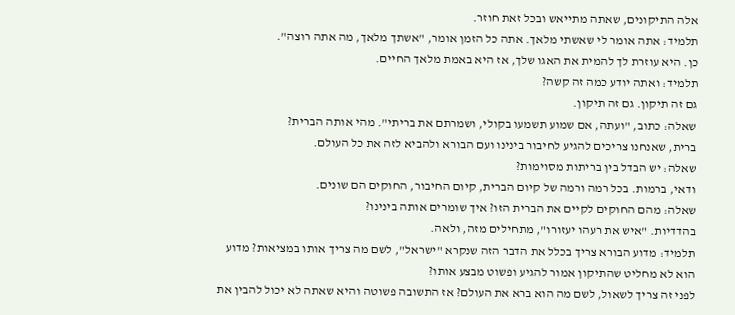אלה התיקונים, שאתה מתייאש ובכל זאת חוזר.
תלמיד: אתה אומר לי שאשתי מלאך. אתה כל הזמן אומר, "אשתך מלאך, מה אתה רוצה".
כן. היא עוזרת לך להמית את האגו שלך, אז היא באמת מלאך החיים.
תלמיד: ואתה יודע כמה זה קשה?
גם זה תיקון. גם זה תיקון.
שאלה: כתוב, "ועתה, אם שמוע תשמעו בקולי, ושמרתם את בריתי". מהי אותה הברית?
ברית, שאנחנו צריכים להגיע לחיבור בינינו ועם הבורא ולהביא לזה את כל העולם.
שאלה: יש הבדל בין בריתות מסוימות?
ודאי, ברמות. בכל רמה ורמה של קיום הברית, קיום החיבור, החוקים הם שונים.
שאלה: מהם החוקים לקיים את הברית הזו? איך שומרים אותה בינינו?
בהדדיות. "איש את רעהו יעזורו", מתחילים מזה, ולאה.
תלמיד: מדוע הבורא צריך בכלל את הדבר הזה שנקרא "ישראל", לשם מה צריך אותו במציאות? מדוע הוא לא מחליט שהתיקון אמור להגיע ופשוט מבצע אותו?
לפני זה צריך לשאול, לשם מה הוא ברא את העולם? אז התשובה פשוטה והיא שאתה לא יכול להבין את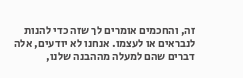זה, והחכמים אומרים לך שזה כדי להנות לנבראים או לעצמו. אנחנו לא יודעים, אלה דברים שהם למעלה מההבנה שלנו,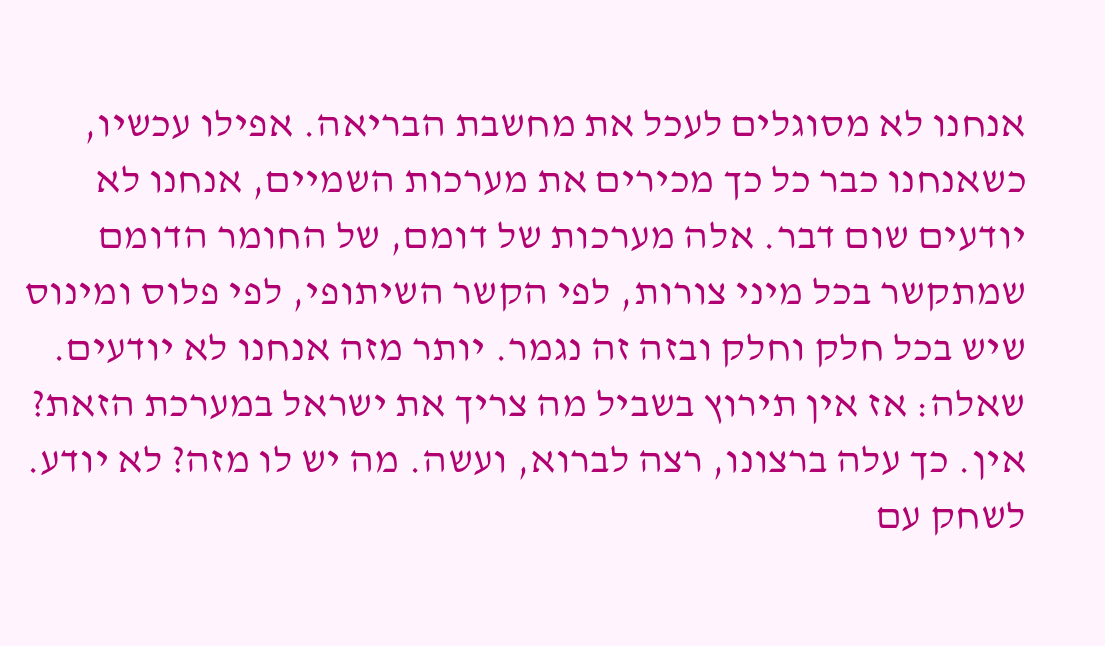אנחנו לא מסוגלים לעכל את מחשבת הבריאה. אפילו עכשיו, כשאנחנו כבר כל כך מכירים את מערכות השמיים, אנחנו לא יודעים שום דבר. אלה מערכות של דומם, של החומר הדומם שמתקשר בכל מיני צורות, לפי הקשר השיתופי, לפי פלוס ומינוס שיש בכל חלק וחלק ובזה זה נגמר. יותר מזה אנחנו לא יודעים.
שאלה: אז אין תירוץ בשביל מה צריך את ישראל במערכת הזאת?
אין. כך עלה ברצונו, רצה לברוא, ועשה. מה יש לו מזה? לא יודע. לשחק עם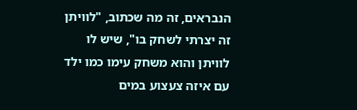הנבראים, זה מה שכתוב, "לוויתן זה יצרתי לשחק בו", שיש לו לוויתן והוא משחק עימו כמו ילד עם איזה צעצוע במים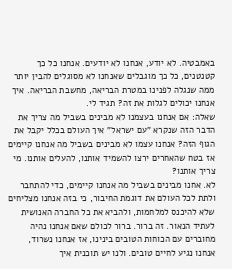באמבטיה. לא יודע, אנחנו לא יודעים. אנחנו כל כך קטנטנים, כל כך מוגבלים שאנחנו לא מסוגלים להבין יותר ממה שנגלה לפנינו במטרת הבריאה, מחשבת הבריאה. איך אנחנו יכולים לגלות את זה? תגיד לי.
שאלה: אם אנחנו בעצמנו לא מבינים בשביל מה צריך את הדבר הזה שנקרא "עם ישראל" איך העולם בכלל יקבל את הגוף הזה? אנחנו עצמו לא מבינים בשביל מה אנחנו קיימים אז בטח שהאחרים ירצו להשמיד אותנו, להעלים אותנו. מי צריך אותנו?
לא. אחנו מבינים בשביל מה אנחנו קיימים, כדי להתחבר ולתת לכל העולם את דוגמת החיבור, כי בזה אנחנו מצליחים שלא להיכנס למלחמות, ולהביא את כל החברה האנושית לעתיד הנאור. זה ברור. ברור לכולם שאם אנחנו נהיה מחוברים עם הכוחות הטובים בינינו, אז אנחנו נשרוד, אנחנו נגיע לחיים טובים. ולנו יש תוכנית איך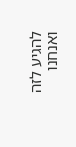להגיע לזה ואנחנו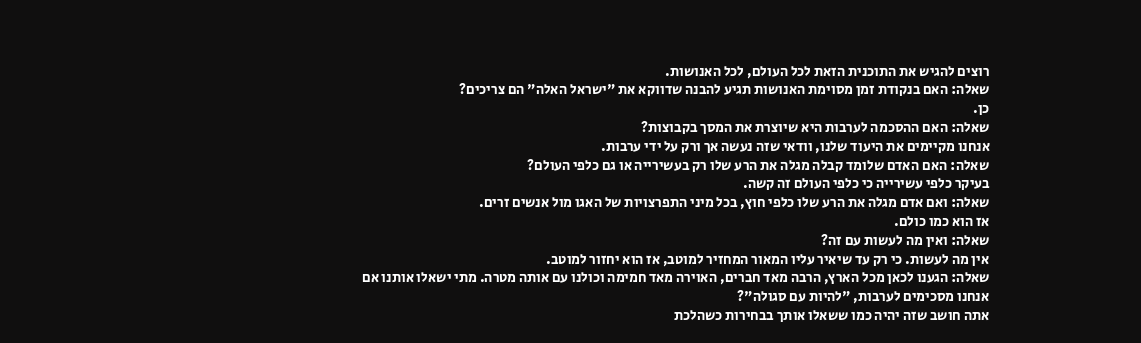רוצים להגיש את התוכנית הזאת לכל העולם, לכל האנושות.
שאלה: האם בנקודת זמן מסוימת האנושות תגיע להבנה שדווקא את "ישראל האלה" הם צריכים?
כן.
שאלה: האם ההסכמה לערבות היא שיוצרת את המסך בקבוצות?
אנחנו מקיימים את היעוד שלנו, וודאי שזה נעשה אך ורק על ידי ערבות.
שאלה: האם האדם שלומד קבלה מגלה את הרע שלו רק בעשירייה או גם כלפי העולם?
בעיקר כלפי עשירייה כי כלפי העולם זה קשה.
שאלה: ואם אדם מגלה את הרע שלו כלפי חוץ, בכל מיני התפרצויות של האגו מול אנשים זרים.
אז הוא כמו כולם.
שאלה: ואין מה לעשות עם זה?
אין מה לעשות. כי רק עד שיאיר עליו המאור המחזיר למוטב, אז הוא יחזור למוטב.
שאלה: הגענו לכאן מכל הארץ, הרבה מאד חברים, האוירה מאד חמימה וכולנו עם אותה מטרה. מתי ישאלו אותנו אם אנחנו מסכימים לערבות, "להיות עם סגולה"?
אתה חושב שזה יהיה כמו ששאלו אותך בבחירות כשהלכת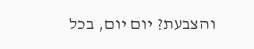והצבעת? יום יום, בכל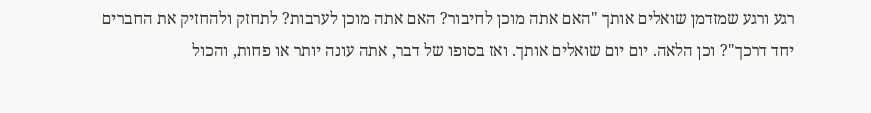רגע ורגע שמזדמן שואלים אותך "האם אתה מוכן לחיבור? האם אתה מוכן לערבות? לתחזק ולהחזיק את החברים יחד דרכך"? וכן הלאה. יום יום שואלים אותך. ואז בסופו של דבר, אתה עונה יותר או פחות, והכול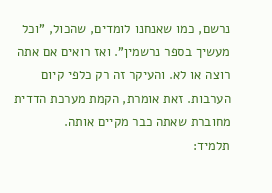נרשם, כמו שאנחנו לומדים, שהכול, "וכל מעשיך בספר נרשמין". ואז רואים אם אתה רוצה או לא. והעיקר זה רק כלפי קיום הערבות. זאת אומרת, הקמת מערכת הדדית מחוברת שאתה כבר מקיים אותה.
תלמיד: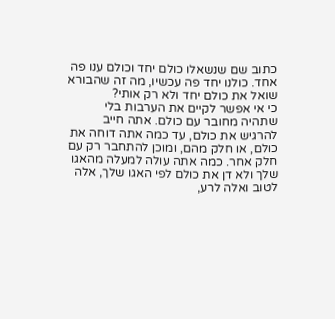כתוב שם שנשאלו כולם יחד וכולם ענו פה אחד. כולנו יחד פה עכשיו, מה זה שהבורא שואל את כולם יחד ולא רק אותי?
כי אי אפשר לקיים את הערבות בלי שתהיה מחובר עם כולם. אתה חייב להרגיש את כולם, עד כמה אתה דוחה את כולם, או חלק מהם, ומוכן להתחבר רק עם חלק אחר. כמה אתה עולה למעלה מהאגו שלך ולא דן את כולם לפי האגו שלך, אלה לטוב ואלה לרע,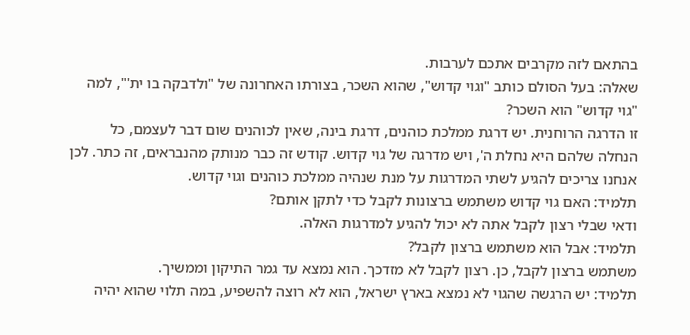בהתאם לזה מקרבים אתכם לערבות.
שאלה: בעל הסולם כותב "וגוי קדוש", שהוא השכר, בצורתו האחרונה של "ולדבקה בו ית'", למה "גוי קדוש" הוא השכר?
זו הדרגה הרוחנית. יש דרגת ממלכת כוהנים, דרגת בינה, שאין לכוהנים שום דבר לעצמם, כל הנחלה שלהם היא נחלת ה', ויש מדרגה של גוי קדוש. קודש זה כבר מנותק מהנבראים, זה כתר. לכן אנחנו צריכים להגיע לשתי המדרגות על מנת שנהיה ממלכת כוהנים וגוי קדוש.
תלמיד: האם גוי קדוש משתמש ברצונות לקבל כדי לתקן אותם?
ודאי שבלי רצון לקבל אתה לא יכול להגיע למדרגות האלה.
תלמיד: אבל הוא משתמש ברצון לקבל?
משתמש ברצון לקבל, כן. רצון לקבל לא מזדכך. הוא נמצא עד גמר התיקון וממשיך.
תלמיד: יש הרגשה שהגוי לא נמצא בארץ ישראל, הוא לא רוצה להשפיע, במה תלוי שהוא יהיה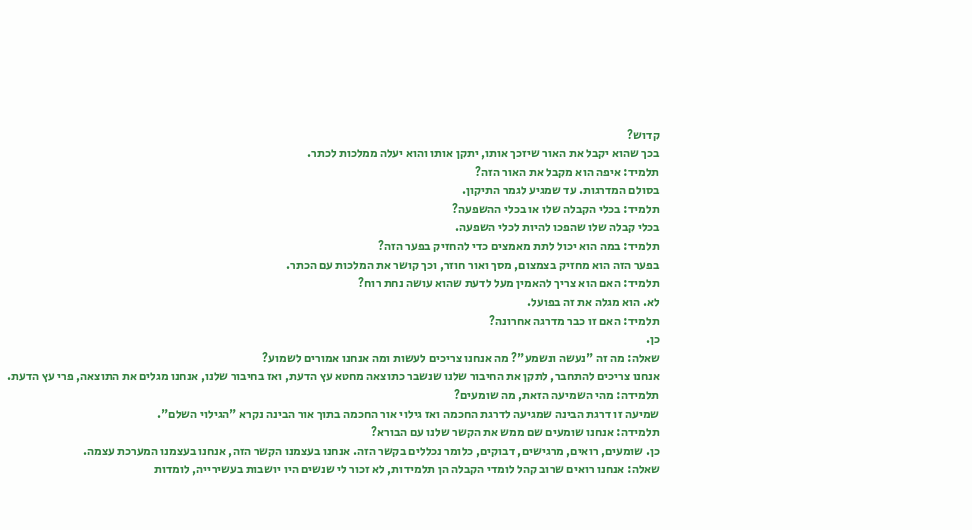קדוש?
בכך שהוא יקבל את האור שיזכך אותו, יתקן אותו והוא יעלה ממלכות לכתר.
תלמיד: איפה הוא מקבל את האור הזה?
בסולם המדרגות. עד שמגיע לגמר התיקון.
תלמיד: בכלי הקבלה שלו או בכלי ההשפעה?
בכלי קבלה שלו שהפכו להיות לכלי השפעה.
תלמיד: במה הוא יכול לתת מאמצים כדי להחזיק בפער הזה?
בפער הזה הוא מחזיק בצמצום, מסך ואור חוזר, וכך קושר את המלכות עם הכתר.
תלמיד: האם הוא צריך להאמין מעל לדעת שהוא עושה נחת רוח?
לא. הוא מגלה את זה בפועל.
תלמיד: האם זו כבר מדרגה אחרונה?
כן.
שאלה: מה זה "נעשה ונשמע"? מה אנחנו צריכים לעשות ומה אנחנו אמורים לשמוע?
אנחנו צריכים להתחבר, לתקן את החיבור שלנו שנשבר כתוצאה מחטא עץ הדעת, ואז בחיבור שלנו, אנחנו מגלים את התוצאה, פרי עץ הדעת.
תלמידה: מהי השמיעה הזאת, מה שומעים?
שמיעה זו דרגת הבינה שמגיעה לדרגת החכמה ואז גילוי אור החכמה בתוך אור הבינה נקרא "הגילוי השלם".
תלמידה: אנחנו שומעים שם ממש את הקשר שלנו עם הבורא?
כן. שומעים, רואים, מרגישים, דבוקים, כלומר נכללים בקשר הזה. אנחנו בעצמנו הקשר הזה, אנחנו בעצמנו המערכת עצמה.
שאלה: אנחנו רואים שרוב קהל לומדי הקבלה הן תלמידות, לא זכור לי שנשים היו יושבות בעשירייה, לומדות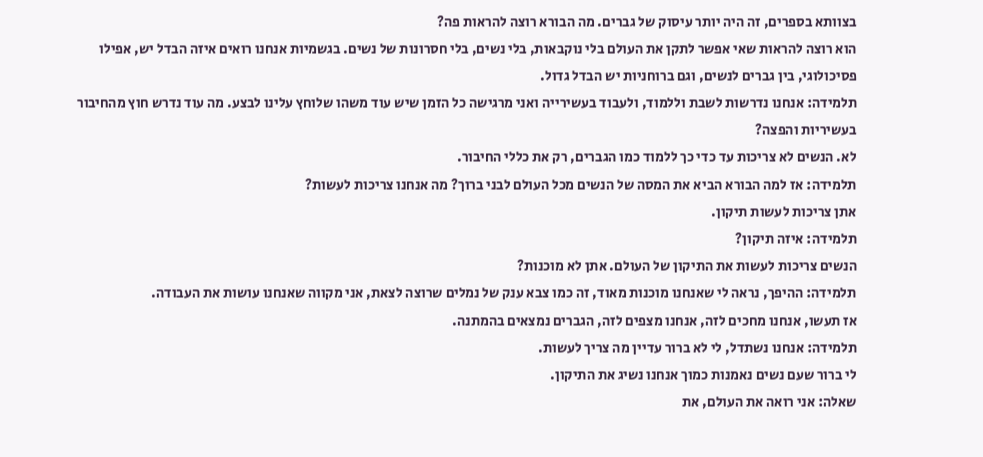בצוותא בספרים, זה היה יותר עיסוק של גברים. מה הבורא רוצה להראות פה?
הוא רוצה להראות שאי אפשר לתקן את העולם בלי נוקבאות, בלי נשים, בלי חסרונות של נשים. בגשמיות אנחנו רואים איזה הבדל יש, אפילו פסיכולוגי, בין גברים לנשים, וגם ברוחניות יש הבדל גדול.
תלמידה: אנחנו נדרשות לשבת וללמוד, ולעבוד בעשירייה ואני מרגישה כל הזמן שיש עוד משהו שלוחץ עלינו לבצע. מה עוד נדרש חוץ מהחיבור בעשיריות והפצה?
לא. הנשים לא צריכות עד כדי כך ללמוד כמו הגברים, רק את כללי החיבור.
תלמידה: אז למה הבורא הביא את המסה של הנשים מכל העולם לבני ברוך? מה אנחנו צריכות לעשות?
אתן צריכות לעשות תיקון.
תלמידה: איזה תיקון?
הנשים צריכות לעשות את התיקון של העולם. אתן לא מוכנות?
תלמידה: ההיפך, נראה לי שאנחנו מוכנות מאוד, זה כמו צבא ענק של נמלים שרוצה לצאת, אני מקווה שאנחנו עושות את העבודה.
אז תעשו, אנחנו מחכים לזה, אנחנו מצפים לזה, הגברים נמצאים בהמתנה.
תלמידה: אנחנו נשתדל, לי לא ברור עדיין מה צריך לעשות.
לי ברור שעם נשים נאמנות כמוך אנחנו נשיג את התיקון.
שאלה: אני רואה את העולם, את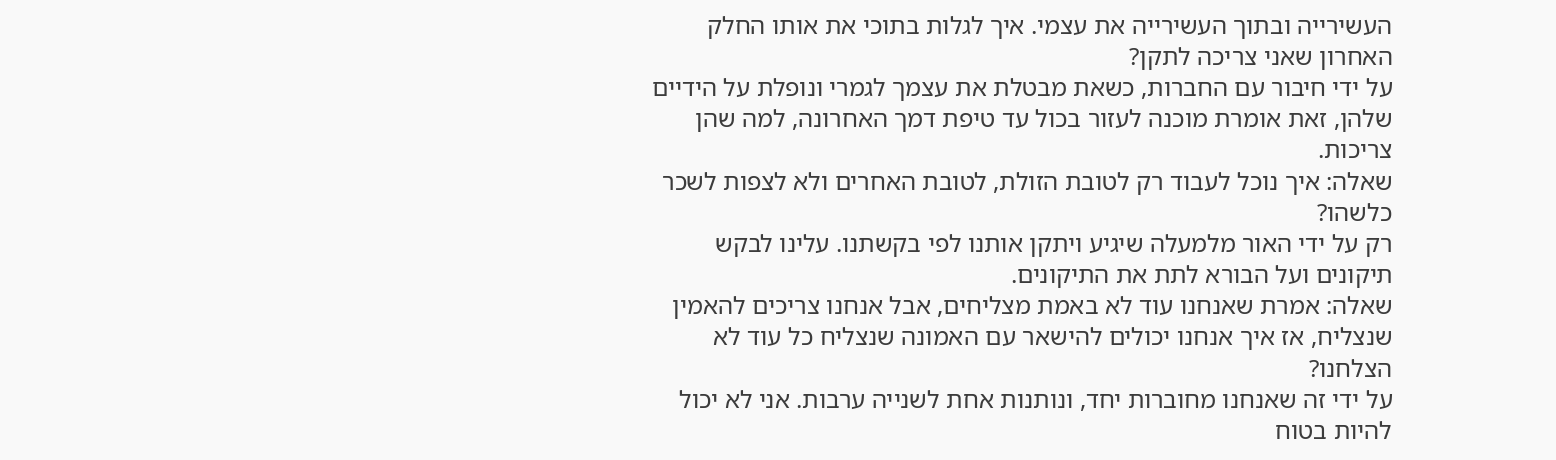העשירייה ובתוך העשירייה את עצמי. איך לגלות בתוכי את אותו החלק האחרון שאני צריכה לתקן?
על ידי חיבור עם החברות, כשאת מבטלת את עצמך לגמרי ונופלת על הידיים שלהן, זאת אומרת מוכנה לעזור בכול עד טיפת דמך האחרונה, למה שהן צריכות.
שאלה: איך נוכל לעבוד רק לטובת הזולת, לטובת האחרים ולא לצפות לשכר כלשהו?
רק על ידי האור מלמעלה שיגיע ויתקן אותנו לפי בקשתנו. עלינו לבקש תיקונים ועל הבורא לתת את התיקונים.
שאלה: אמרת שאנחנו עוד לא באמת מצליחים, אבל אנחנו צריכים להאמין שנצליח, אז איך אנחנו יכולים להישאר עם האמונה שנצליח כל עוד לא הצלחנו?
על ידי זה שאנחנו מחוברות יחד, ונותנות אחת לשנייה ערבות. אני לא יכול להיות בטוח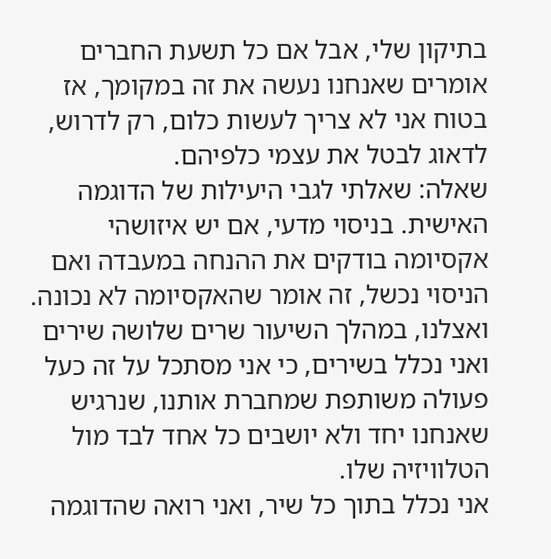בתיקון שלי, אבל אם כל תשעת החברים אומרים שאנחנו נעשה את זה במקומך, אז בטוח אני לא צריך לעשות כלום, רק לדרוש, לדאוג לבטל את עצמי כלפיהם.
שאלה: שאלתי לגבי היעילות של הדוגמה האישית. בניסוי מדעי, אם יש איזושהי אקסיומה בודקים את ההנחה במעבדה ואם הניסוי נכשל, זה אומר שהאקסיומה לא נכונה. ואצלנו, במהלך השיעור שרים שלושה שירים ואני נכלל בשירים, כי אני מסתכל על זה כעל פעולה משותפת שמחברת אותנו, שנרגיש שאנחנו יחד ולא יושבים כל אחד לבד מול הטלוויזיה שלו.
אני נכלל בתוך כל שיר, ואני רואה שהדוגמה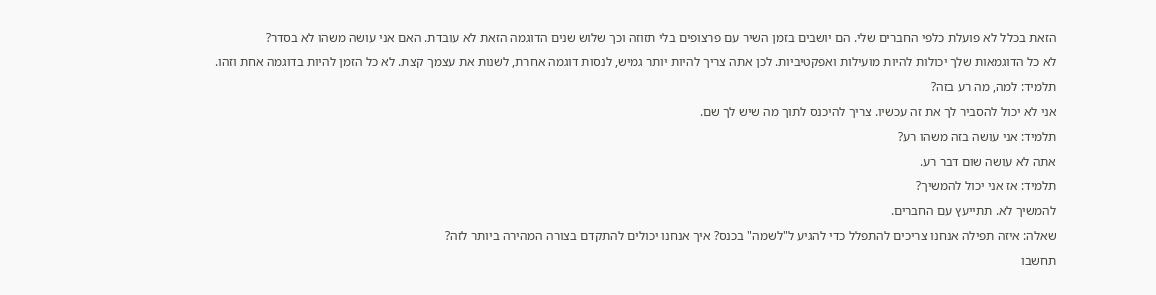הזאת בכלל לא פועלת כלפי החברים שלי. הם יושבים בזמן השיר עם פרצופים בלי תזוזה וכך שלוש שנים הדוגמה הזאת לא עובדת. האם אני עושה משהו לא בסדר?
לא כל הדוגמאות שלך יכולות להיות מועילות ואפקטיביות. לכן אתה צריך להיות יותר גמיש, לנסות דוגמה אחרת, לשנות את עצמך קצת. לא כל הזמן להיות בדוגמה אחת וזהו.
תלמיד: למה, מה רע בזה?
אני לא יכול להסביר לך את זה עכשיו. צריך להיכנס לתוך מה שיש לך שם.
תלמיד: אני עושה בזה משהו רע?
אתה לא עושה שום דבר רע.
תלמיד: אז אני יכול להמשיך?
להמשיך לא. תתייעץ עם החברים.
שאלה: איזה תפילה אנחנו צריכים להתפלל כדי להגיע ל"לשמה" בכנס? איך אנחנו יכולים להתקדם בצורה המהירה ביותר לזה?
תחשבו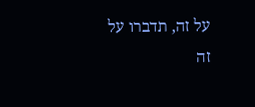על זה, תדברו על זה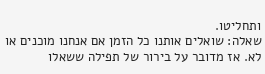ותחליטו.
שאלה: שואלים אותנו כל הזמן אם אנחנו מוכנים או לא. אז מדובר על בירור של תפילה ששאלו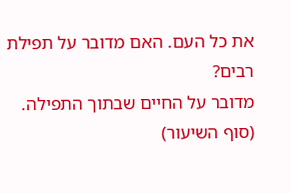את כל העם. האם מדובר על תפילת רבים?
מדובר על החיים שבתוך התפילה.
(סוף השיעור)